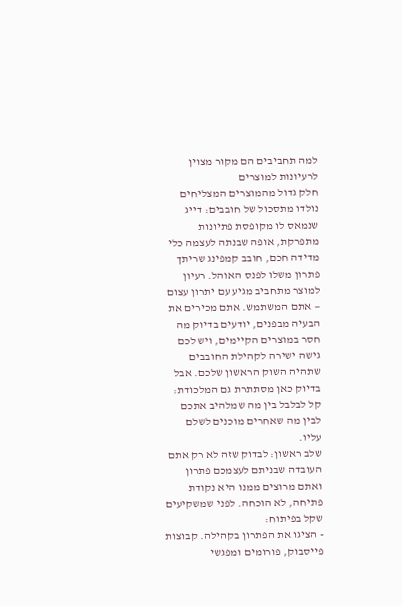למה תחביבים הם מקור מצוין לרעיונות למוצרים
חלק גדול מהמוצרים המצליחים נולדו מתסכול של חובבים: דייג שנמאס לו מקופסת פתיונות מתפרקת, אופה שבנתה לעצמה כלי מדידה חכם, חובב קמפינג שריתך פתרון משלו לפנס האוהל. רעיון למוצר מתחביב מגיע עם יתרון עצום — אתם המשתמש. אתם מכירים את הבעיה מבפנים, יודעים בדיוק מה חסר במוצרים הקיימים, ויש לכם גישה ישירה לקהילת החובבים שתהיה השוק הראשון שלכם. אבל בדיוק כאן מסתתרת גם המלכודת: קל לבלבל בין מה שמלהיב אתכם לבין מה שאחרים מוכנים לשלם עליו.
שלב ראשון: לבדוק שזה לא רק אתם
העובדה שבניתם לעצמכם פתרון ואתם מרוצים ממנו היא נקודת פתיחה, לא הוכחה. לפני שמשקיעים שקל בפיתוח:
- הציגו את הפתרון בקהילה. קבוצות פייסבוק, פורומים ומפגשי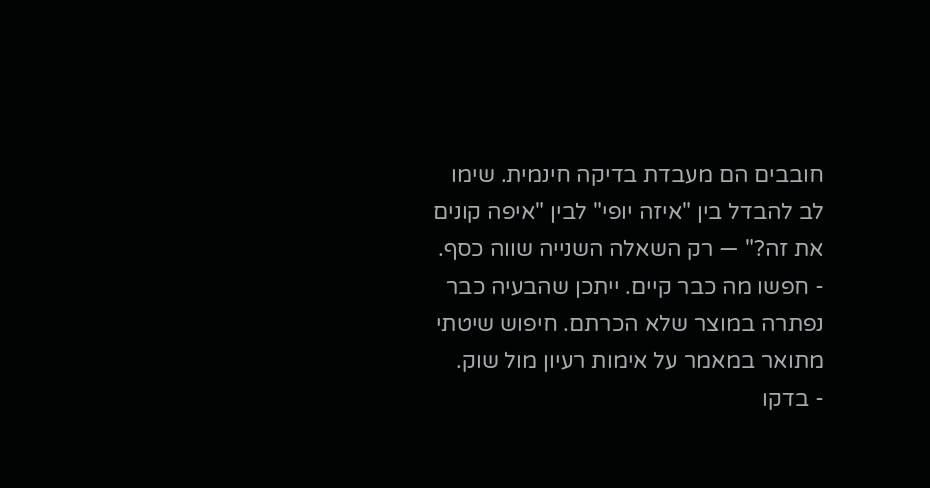חובבים הם מעבדת בדיקה חינמית. שימו לב להבדל בין "איזה יופי" לבין "איפה קונים את זה?" — רק השאלה השנייה שווה כסף.
- חפשו מה כבר קיים. ייתכן שהבעיה כבר נפתרה במוצר שלא הכרתם. חיפוש שיטתי מתואר במאמר על אימות רעיון מול שוק.
- בדקו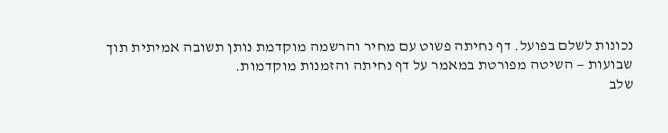נכונות לשלם בפועל. דף נחיתה פשוט עם מחיר והרשמה מוקדמת נותן תשובה אמיתית תוך שבועות — השיטה מפורטת במאמר על דף נחיתה והזמנות מוקדמות.
שלב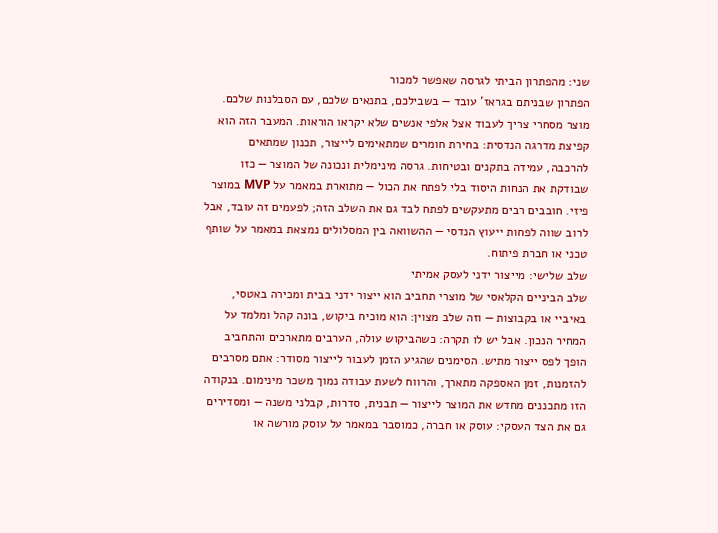שני: מהפתרון הביתי לגרסה שאפשר למכור
הפתרון שבניתם בגראז' עובד — בשבילכם, בתנאים שלכם, עם הסבלנות שלכם. מוצר מסחרי צריך לעבוד אצל אלפי אנשים שלא יקראו הוראות. המעבר הזה הוא קפיצת מדרגה הנדסית: בחירת חומרים שמתאימים לייצור, תכנון שמתאים להרכבה, עמידה בתקנים ובטיחות. גרסה מינימלית ונכונה של המוצר — כזו שבודקת את הנחות היסוד בלי לפתח את הכול — מתוארת במאמר על MVP במוצר פיזי. חובבים רבים מתעקשים לפתח לבד גם את השלב הזה; לפעמים זה עובד, אבל לרוב שווה לפחות ייעוץ הנדסי — ההשוואה בין המסלולים נמצאת במאמר על שותף טכני או חברת פיתוח.
שלב שלישי: מייצור ידני לעסק אמיתי
שלב הביניים הקלאסי של מוצרי תחביב הוא ייצור ידני בבית ומכירה באטסי, באיביי או בקבוצות — וזה שלב מצוין: הוא מוכיח ביקוש, בונה קהל ומלמד על המחיר הנכון. אבל יש לו תקרה: כשהביקוש עולה, הערבים מתארכים והתחביב הופך לפס ייצור מתיש. הסימנים שהגיע הזמן לעבור לייצור מסודר: אתם מסרבים להזמנות, זמן האספקה מתארך, והרווח לשעת עבודה נמוך משכר מינימום. בנקודה הזו מתכננים מחדש את המוצר לייצור — תבנית, סדרות, קבלני משנה — ומסדירים גם את הצד העסקי: עוסק או חברה, כמוסבר במאמר על עוסק מורשה או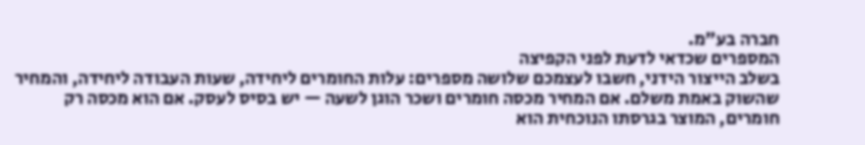חברה בע"מ.
המספרים שכדאי לדעת לפני הקפיצה
בשלב הייצור הידני, חשבו לעצמכם שלושה מספרים: עלות החומרים ליחידה, שעות העבודה ליחידה, והמחיר שהשוק באמת משלם. אם המחיר מכסה חומרים ושכר הוגן לשעה — יש בסיס לעסק. אם הוא מכסה רק חומרים, המוצר בגרסתו הנוכחית הוא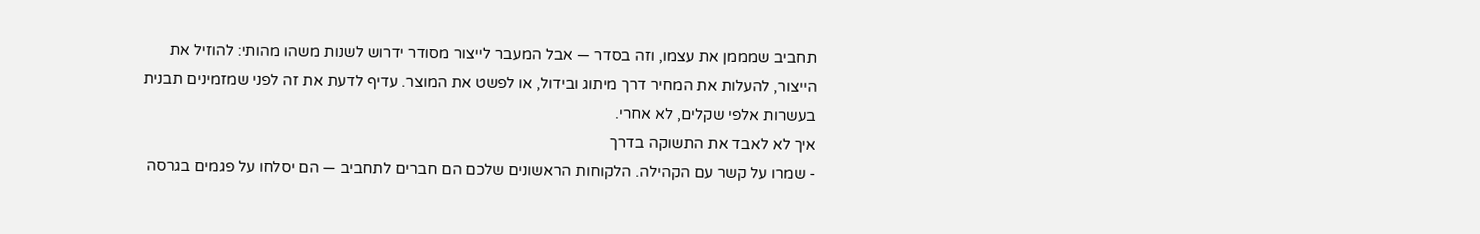תחביב שמממן את עצמו, וזה בסדר — אבל המעבר לייצור מסודר ידרוש לשנות משהו מהותי: להוזיל את הייצור, להעלות את המחיר דרך מיתוג ובידול, או לפשט את המוצר. עדיף לדעת את זה לפני שמזמינים תבנית בעשרות אלפי שקלים, לא אחרי.
איך לא לאבד את התשוקה בדרך
- שמרו על קשר עם הקהילה. הלקוחות הראשונים שלכם הם חברים לתחביב — הם יסלחו על פגמים בגרסה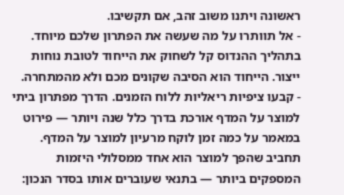ראשונה ויתנו משוב זהב, אם תקשיבו.
- אל תוותרו על מה שעשה את הפתרון שלכם מיוחד. בתהליך ההנדוס קל לשחוק את הייחוד לטובת נוחות ייצור. הייחוד הוא הסיבה שקונים מכם ולא מהמתחרה.
- קבעו ציפיות ריאליות ללוח הזמנים. הדרך מפתרון ביתי למוצר על המדף אורכת בדרך כלל שנה ויותר — פירוט במאמר על כמה זמן לוקח מרעיון למוצר על המדף.
תחביב שהפך למוצר הוא אחד ממסלולי היזמות המספקים ביותר — בתנאי שעוברים אותו בסדר הנכון: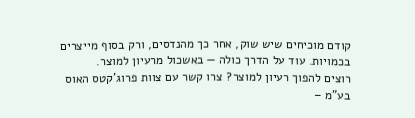קודם מוכיחים שיש שוק, אחר כך מהנדסים, ורק בסוף מייצרים בכמויות. עוד על הדרך כולה — באשכול מרעיון למוצר.
רוצים להפוך רעיון למוצר? צרו קשר עם צוות פרוג'קטס האוס בע"מ –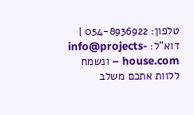טלפון: 054-8936922 | דוא"ל: info@projects-house.com – ונשמח ללוות אתכם משלב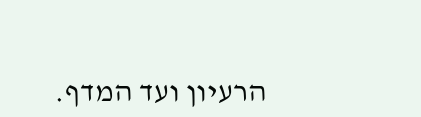הרעיון ועד המדף.